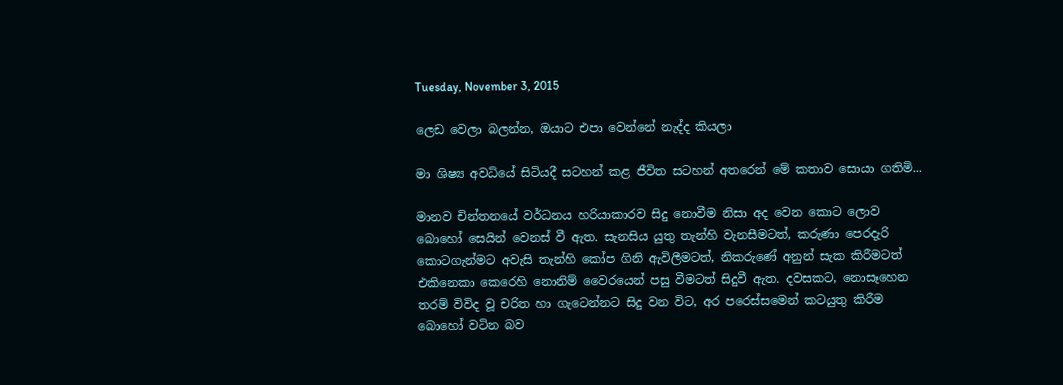Tuesday, November 3, 2015

ලෙඩ වෙලා බලන්න, ඔයාට එපා වෙන්නේ නැද්ද කියලා

මා ශිෂ්‍ය අවධියේ සිටියදී සටහන් කළ ජීවිත සටහන් අතරෙන් මේ කතාව සොයා ගතිමි...

මානව චින්තනයේ වර්ධනය හරියාකාරව සිදු නොවීම නිසා අද වෙන කොට ලොව බොහෝ සෙයින් වෙනස් වී ඇත. සැනසිය යුතු තැන්හි වැනසීමටත්, කරුණා පෙරදැරි කොටගැන්මට අවැසි තැන්හි කෝප ගිනි ඇවිලීමටත්, නිකරුණේ අනුන් සැක කිරීමටත් එකිනෙකා කෙරෙහි නොනිම් වෛරයෙන් පසු වීමටත් සිදුවී ඇත. දවසකට, නොසෑහෙන තරම් විවිද වූ චරිත හා ගැටෙන්නට සිදු වන විට, අර පරෙස්සමෙන් කටයුතු කිරීම බොහෝ වටින බව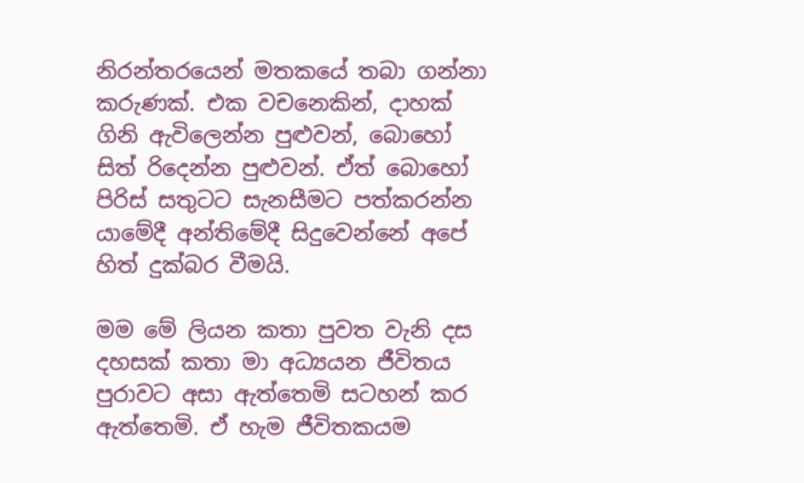නිරන්තරයෙන් මතකයේ තබා ගන්නා කරුණක්. එක වචනෙකින්, දාහක් ගිනි ඇවිලෙන්න පුළුවන්, බොහෝ සිත් රිදෙන්න පුළුවන්. ඒත් බොහෝ පිරිස් සතුටට සැනසීමට පත්කරන්න යාමේදී අන්තිමේදී සිදුවෙන්නේ අපේ හිත් දුක්බර වීමයි.

මම මේ ලියන කතා පුවත වැනි දස දහසක් කතා මා අධ්‍යයන ජීවිතය පුරාවට අසා ඇත්තෙමි සටහන් කර ඇත්තෙමි. ඒ හැම ජීවිතකයම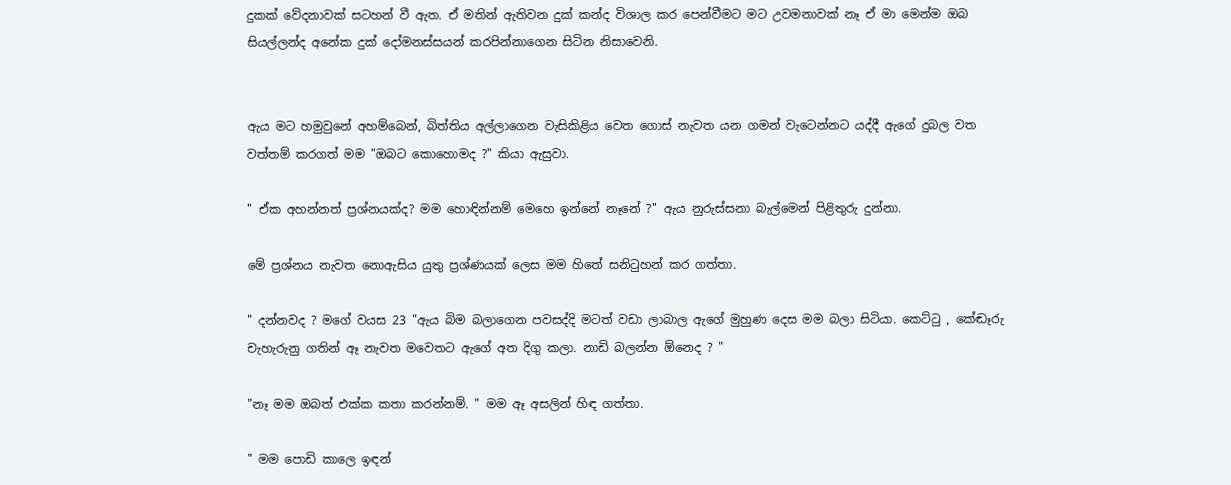දුකක් වේදනාවක් සටහන් වී ඇත. ඒ මතින් ඇතිවන දුක් කන්ද විශාල කර පෙන්වීමට මට උවමනාවක් නෑ ඒ මා මෙන්ම ඔබ සියල්ලන්ද අනේක දුක් දෝමනස්සයන් කරපින්නාගෙන සිටින නිසාවෙනි.


ඇය මට හමුවුනේ අහම්බෙන්, බිත්තිය අල්ලාගෙන වැසිකිළිය වෙත ගොස් නැවත යන ගමන් වැටෙන්නට යද්දී ඇගේ දුබල වත වත්තම් කරගත් මම "ඔබට කොහොමද ?" කියා ඇසුවා.

" ඒක අහන්නත් ප්‍රශ්නයක්ද? මම හොඳින්නම් මෙහෙ ඉන්නේ නෑනේ ?" ඇය නුරුස්සනා බැල්මෙන් පිළිතුරු දුන්නා.

මේ ප්‍රශ්නය නැවත නොඇසිය යුතු ප්‍රශ්ණයක් ලෙස මම හිතේ සනිටුහන් කර ගත්තා.

" දන්නවද ? මගේ වයස 23 "ඇය බිම බලාගෙන පවසද්දි මටත් වඩා ලාබාල ඇගේ මුහුණ දෙස මම බලා සිටියා. කෙට්ටු , කේඬෑරු චැහැරුනු ගතින් ඈ නැවත මවෙතට ඇගේ අත දිගු කලා. නාඩි බලන්න ඕනෙද ? "

"නෑ මම ඔබත් එක්ක කතා කරන්නම්. " මම ඈ අසලින් හිඳ ගත්තා.

" මම පොඩි කාලෙ ඉඳන්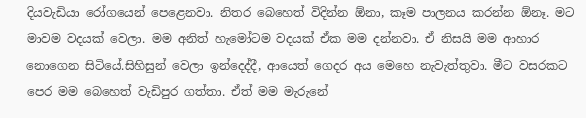දියවැඩියා රෝගයෙන් පෙළෙනවා. නිතර බෙහෙත් විදින්න ඕනා, කෑම පාලනය කරන්න ඕනෑ. මට මාවම වදයක් වෙලා. මම අනිත් හැමෝටම වදයක් ඒක මම දන්නවා. ඒ නිසයි මම ආහාර නොගෙන සිටියේ.සිහිසුන් වෙලා ඉන්දෙද්දී, ආයෙත් ගෙදර අය මෙහෙ නැවැත්තුවා. මීට වසරකට පෙර මම බෙහෙත් වැඩිපුර ගත්තා. ඒත් මම මැරුනේ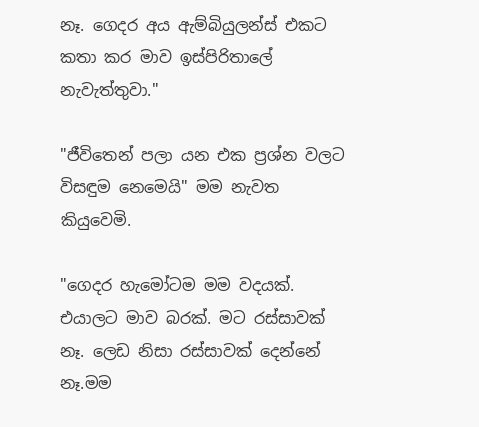නෑ. ගෙදර අය ඇම්බියුලන්ස් එකට කතා කර මාව ඉස්පිරිතාලේ නැවැත්තුවා."

"ජීවිතෙන් පලා යන එක ප්‍රශ්න වලට විසඳුම නෙමෙයි" මම නැවත කියුවෙමි.

"ගෙදර හැමෝටම මම වදයක්. එයාලට මාව බරක්. මට රස්සාවක් නෑ. ලෙඩ නිසා රස්සාවක් දෙන්නේ නෑ.මම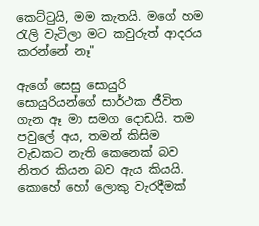කෙට්ටුයි, මම කැතයි. මගේ හම රැලි වැටිලා මට කවුරුත් ආදරය කරන්නේ නෑ"

ඇගේ සෙසු සොයුරි සොයුරියන්ගේ සාර්ථක ජීවිත ගැන ඈ මා සමග දොඩයි. තම පවුලේ අය, තමන් කිසිම වැඩකට නැති කෙනෙක් බව නිතර කියන බව ඇය කියයි. කොහේ හෝ ලොකු වැරදීමක්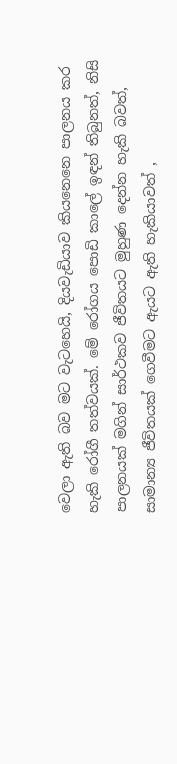වෙලා ඇති බව මට වැටහෙයි, දියවැඩියාව කියනෙනෙ පාලනය කර හැකි රෝගී තත්වයක්. මේ රෝගය පොඩි කාලේ ඉඳන් තිබුනත්, නිසි පාලනයක් මගින් සාර්ථකව ජීවිතයට මුහුණ දෙන්න හැකි බවත්, සාමාන්‍ය ජීවිතයක් ගෙවීමට ඇයට ඇති හැකියාවත් ,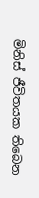මිනිස් ජීවිතයක තිබෙන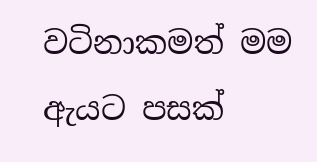වටිනාකමත් මම ඇයට පසක්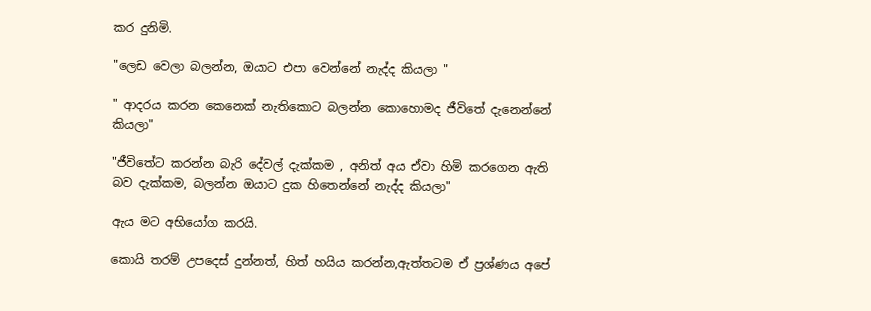කර දුනිමි.

"ලෙඩ වෙලා බලන්න, ඔයාට එපා වෙන්නේ නැද්ද කියලා "

" ආදරය කරන කෙනෙක් නැතිකොට බලන්න කොහොමද ජීවිතේ දැනෙන්නේ කියලා"

"ජීවිතේට කරන්න බැරි දේවල් දැක්කම , අනිත් අය ඒවා හිමි කරගෙන ඇති බව දැක්කම, බලන්න ඔයාට දුක හිතෙන්නේ නැද්ද කියලා"

ඇය මට අභියෝග කරයි.

කොයි තරම් උපදෙස් දුන්නත්, හිත් හයිය කරන්න,ඇත්තටම ඒ ප්‍රශ්ණය අපේ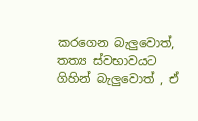කරගෙන බැලුවොත්, තත්‍ය ස්වභාවයට ගිහින් බැලුවොත් , ඒ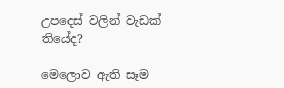උපදෙස් වලින් වැඩක් තියේද?

මෙලොව ඇති සෑම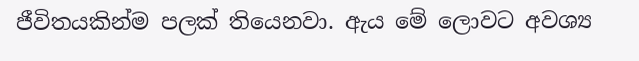ජීවිතයකින්ම පලක් තියෙනවා. ඇය මේ ලොවට අවශ්‍ය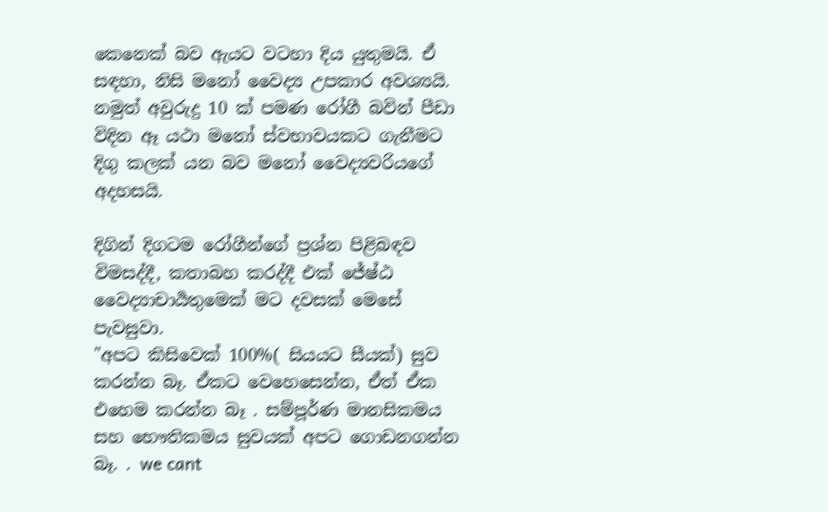කෙනෙක් බව ඇයට වටහා දිය යුතුමයි. ඒ සඳහා, නිසි මනෝ වෛද්‍ය උපකාර අවශ්‍යයි. නමුත් අවුරුදු 10 ක් පමණ රෝගී බවින් පීඩා විදින ඈ යථා මනෝ ස්වභාවයකට ගැනීමට දිගු කලක් යන බව මනෝ වෛද්‍යවරියගේ අදහසයි.

දිගින් දිගටම රෝගීන්ගේ ප්‍රශ්න පිළිබඳව විමසද්දී, කතාබහ කරද්දී එක් ජේෂ්ඨ වෛද්‍යාචාර්‍යතුමෙක් මට දවසක් මෙසේ පැවසුවා.
"අපට කිසිවෙක් 100%( සියයට සීයක්) සුව කරන්න බෑ. ඒකට වෙහෙසෙන්න, ඒත් ඒක එහෙම කරන්න බෑ . සම්පූර්ණ මානසිකමය සහ භෞතිකමය සුවයක් අපට ගොඩනගන්න බෑ. . we cant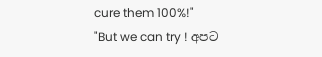cure them 100%!"
"But we can try ! අපට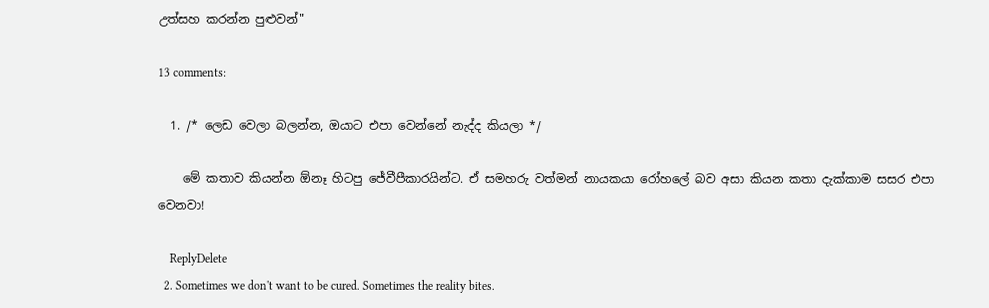උත්සහ කරන්න පුළුවන්"

13 comments:

  1. /* ලෙඩ වෙලා බලන්න, ඔයාට එපා වෙන්නේ නැද්ද කියලා */

    මේ කතාව කියන්න ඕනෑ හිටපු ජේවීපීකාරයින්ට. ඒ සමහරු වත්මන් නායකයා රෝහලේ බව අසා කියන කතා දැක්කාම සසර එපා වෙනවා!

    ReplyDelete
  2. Sometimes we don't want to be cured. Sometimes the reality bites.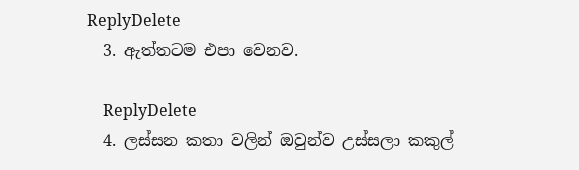ReplyDelete
  3. ඇත්තටම එපා වෙනව.

    ReplyDelete
  4. ලස්සන කතා වලින් ඔවුන්ව උස්සලා කකුල්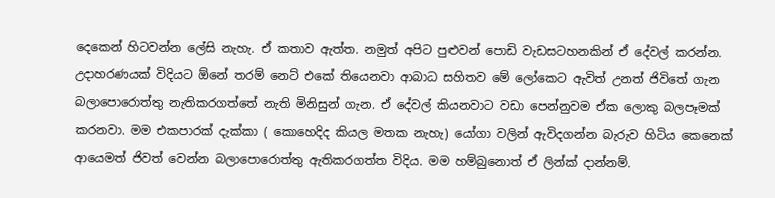දෙකෙන් හිටවන්න ලේසි නැහැ. ඒ කතාව ඇත්ත. නමුත් අපිට පුළුවන් පොඩි වැඩසටහනකින් ඒ දේවල් කරන්න. උදාහරණයක් විදියට ඕනේ තරම් නෙට් එකේ තියෙනවා ආබාධ සහිතව මේ ලෝකෙට ඇවිත් උනත් ජිවිතේ ගැන බලාපොරොත්තු නැතිකරගත්තේ නැති මිනිසුන් ගැන. ඒ දේවල් කියනවාට වඩා පෙන්නුවම ඒක ලොකු බලපෑමක් කරනවා. මම එකපාරක් දැක්කා ( කොහෙදිද කියල මතක නැහැ) යෝගා වලින් ඇවිදගන්න බැරුව හිටිය කෙනෙක් ආයෙමත් ජිවත් වෙන්න බලාපොරොත්තු ඇතිකරගත්ත විදිය. මම හම්බුනොත් ඒ ලින්ක් දාන්නම්.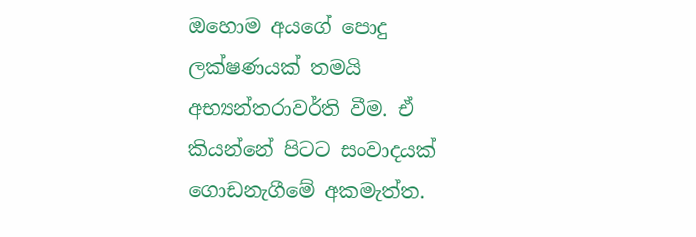ඔහොම අයගේ පොදු ලක්ෂණයක් තමයි අභ්‍යන්තරාවර්ති වීම. ඒ කියන්නේ පිටට සංවාදයක් ගොඩනැගීමේ අකමැත්ත.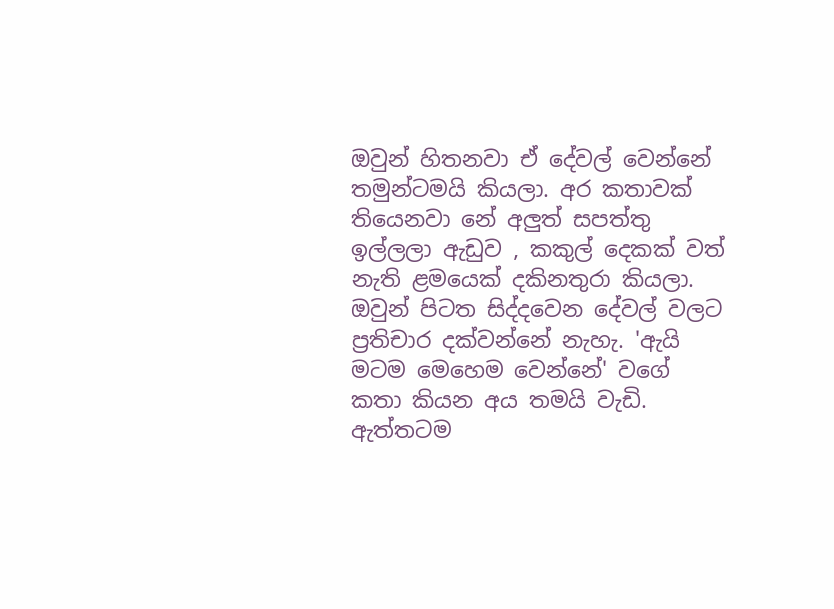ඔවුන් හිතනවා ඒ දේවල් වෙන්නේ තමුන්ටමයි කියලා. අර කතාවක් තියෙනවා නේ අලුත් සපත්තු ඉල්ලලා ඇඩුව , කකුල් දෙකක් වත් නැති ළමයෙක් දකිනතුරා කියලා. ඔවුන් පිටත සිද්දවෙන දේවල් වලට ප්‍රතිචාර දක්වන්නේ නැහැ. 'ඇයි මටම මෙහෙම වෙන්නේ' වගේ කතා කියන අය තමයි වැඩි. ඇත්තටම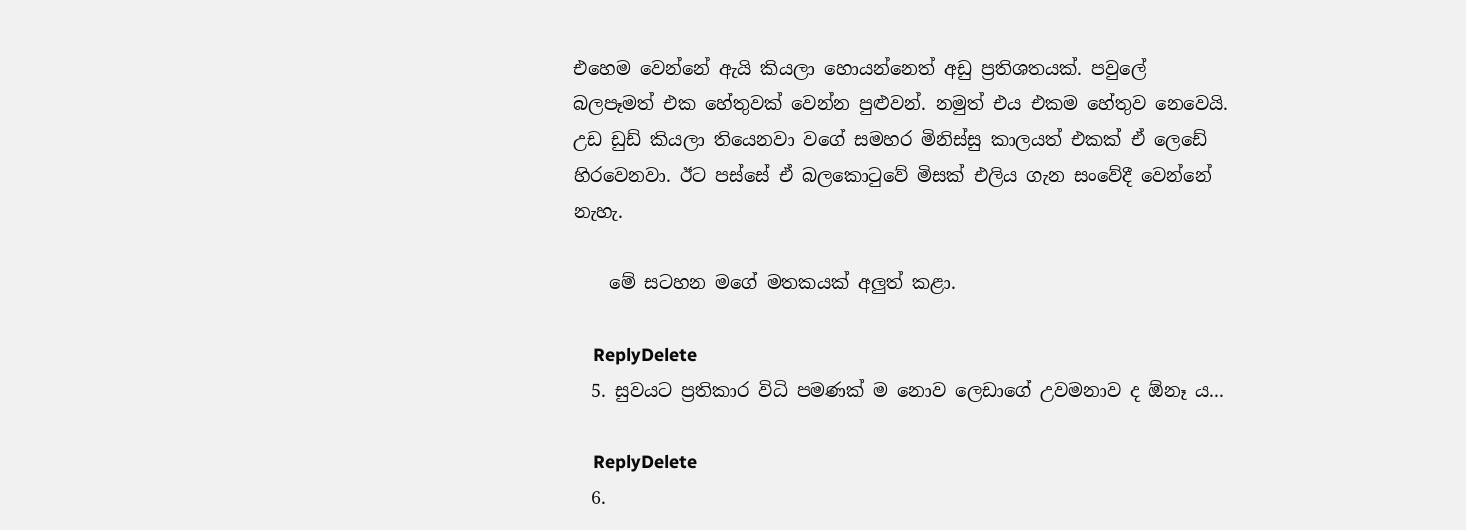එහෙම වෙන්නේ ඇයි කියලා හොයන්නෙත් අඩු ප්‍රතිශතයක්. පවුලේ බලපෑමත් එක හේතුවක් වෙන්න පුළුවන්. නමුත් එය එකම හේතුව නෙවෙයි. උඩ ඩුඩ් කියලා තියෙනවා වගේ සමහර මිනිස්සු කාලයත් එකක් ඒ ලෙඩේ හිරවෙනවා. ඊට පස්සේ ඒ බලකොටුවේ මිසක් එලිය ගැන සංවේදී වෙන්නේ නැහැ.

    මේ සටහන මගේ මතකයක් අලුත් කළා.

    ReplyDelete
  5. සුවයට ප්‍රතිකාර විධි පමණක් ම නොව ලෙඩාගේ උවමනාව ද ඕනෑ ය...

    ReplyDelete
  6.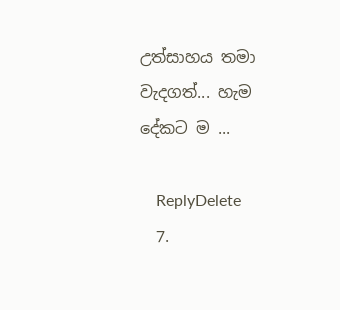උත්සාහය තමා වැදගත්... හැම දේකට ම ...

    ReplyDelete
  7.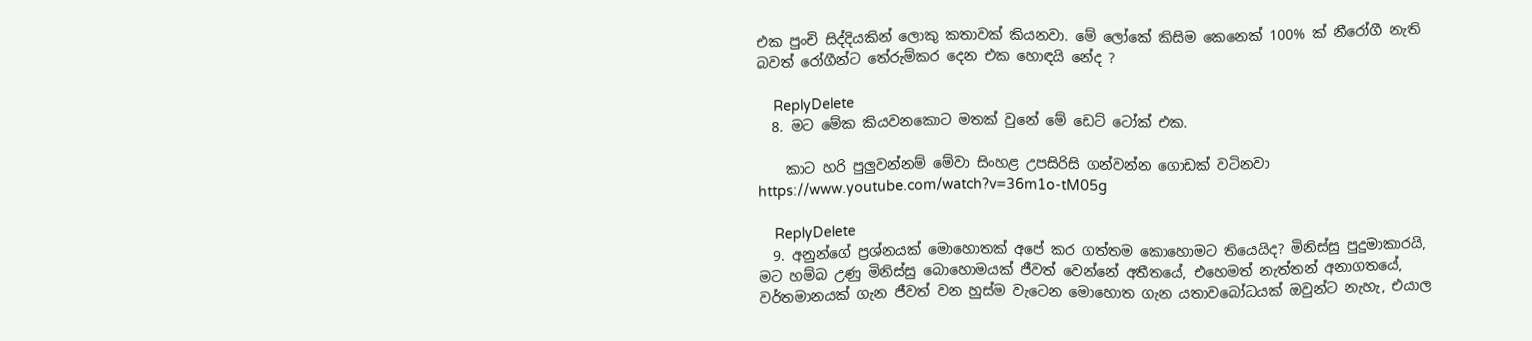එක පුංචි සිද්දියකින් ලොකු කතාවක් කියනවා. මේ ලෝකේ කිසිම කෙනෙක් 100% ක් නීරෝගී නැති බවත් රෝගීන්ට තේරුම්කර දෙන එක හොඳයි නේද ?

    ReplyDelete
  8. මට මේක කියවනකොට මතක් වුනේ මේ ඩෙට් ටෝක් එක.

    කාට හරි පුලුවන්නම් මේවා සිංහළ උපසිරිසි ගන්වන්න ගොඩක් වටිනවා https://www.youtube.com/watch?v=36m1o-tM05g

    ReplyDelete
  9. අනුන්ගේ ප්‍රශ්නයක් මොහොතක් අපේ කර ගත්තම කොහොමට තියෙයිද? මිනිස්සු පුදුමාකාරයි, මට හම්බ උණු මිනිස්සු බොහොමයක් ජීවත් වෙන්නේ අතීතයේ, එහෙමත් නැත්තන් අනාගතයේ, වර්තමානයක් ගැන ජීවත් වන හුස්ම වැටෙන මොහොත ගැන යතාවබෝධයක් ඔවුන්ට නැහැ, එයාල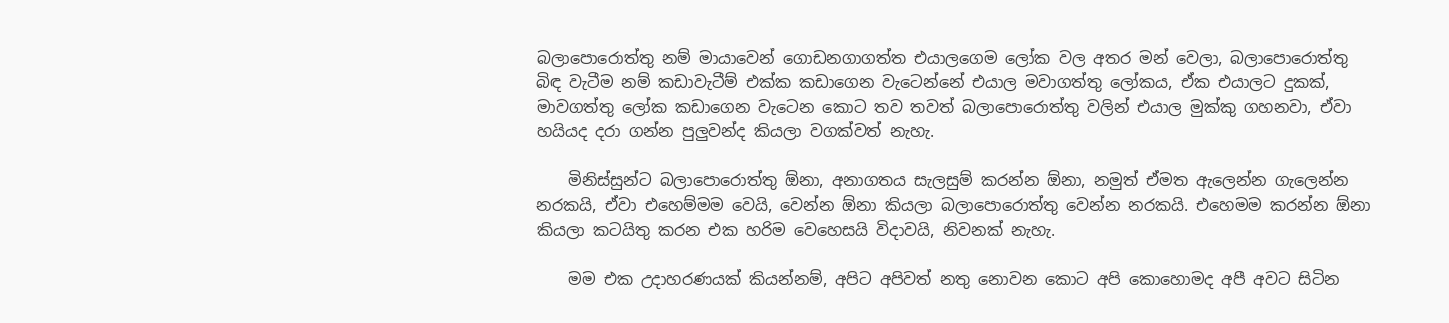බලාපොරොත්තු නම් මායාවෙන් ගොඩනගාගත්ත එයාලගෙම ලෝක වල අතර මන් වෙලා, බලාපොරොත්තු බිඳ වැටීම නම් කඩාවැටීම් එක්ක කඩාගෙන වැටෙන්නේ එයාල මවාගත්තු ලෝකය, ඒක එයාලට දුකක්, මාවගත්තු ලෝක කඩාගෙන වැටෙන කොට තව තවත් බලාපොරොත්තු වලින් එයාල මුක්කු ගහනවා, ඒවා හයියද දරා ගන්න පුලුවන්ද කියලා වගක්වත් නැහැ.

    මිනිස්සුන්ට බලාපොරොත්තු ඕනා, අනාගතය සැලසුම් කරන්න ඕනා, නමුත් ඒමත ඇලෙන්න ගැලෙන්න නරකයි, ඒවා එහෙම්මම වෙයි, වෙන්න ඕනා කියලා බලාපොරොත්තු වෙන්න නරකයි. එහෙමම කරන්න ඕනා කියලා කටයිතු කරන එක හරිම වෙහෙසයි විදාවයි, නිවනක් නැහැ.

    මම එක උදාහරණයක් කියන්නම්, අපිට අපිවත් නතු නොවන කොට අපි කොහොමද අපී අවට සිටින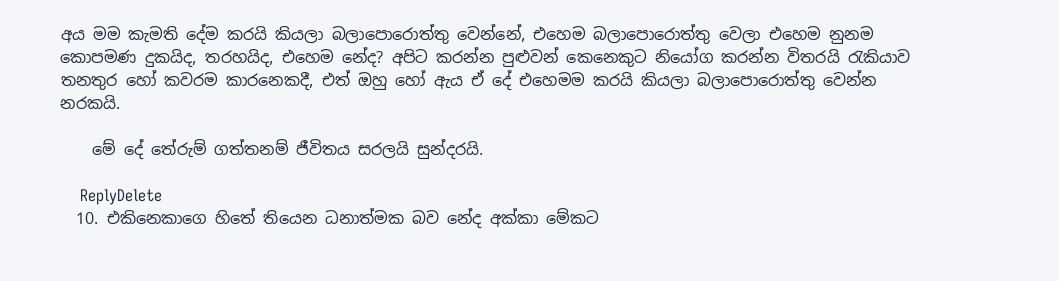අය මම කැමති දේම කරයි කියලා බලාපොරොත්තු වෙන්නේ, එහෙම බලාපොරොත්තු වෙලා එහෙම නුනම කොපමණ දුකයිද, තරහයිද, එහෙම නේද? අපිට කරන්න පුළුවන් කෙනෙකුට නියෝග කරන්න විතරයි රැකියාව තනතුර හෝ කවරම කාරනෙකදී, එත් ඔහු හෝ ඇය ඒ දේ එහෙමම කරයි කියලා බලාපොරොත්තු වෙන්න නරකයි.

    මේ දේ තේරුම් ගත්තනම් ජීවිතය සරලයි සුන්දරයි.

    ReplyDelete
  10. එකිනෙකාගෙ හිතේ තියෙන ධනාත්මක බව නේද අක්කා මේකට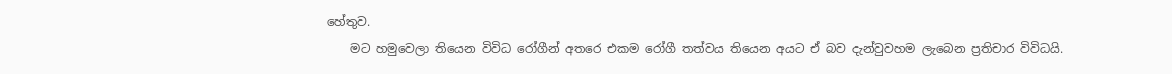හේතුව.
    මට හමුවෙලා තියෙන විවිධ රෝගීන් අතරෙ එකම රෝගී තත්වය තියෙන අයට ඒ බව දැන්වුවහම ලැබෙන ප්‍රතිචාර විවිධයි.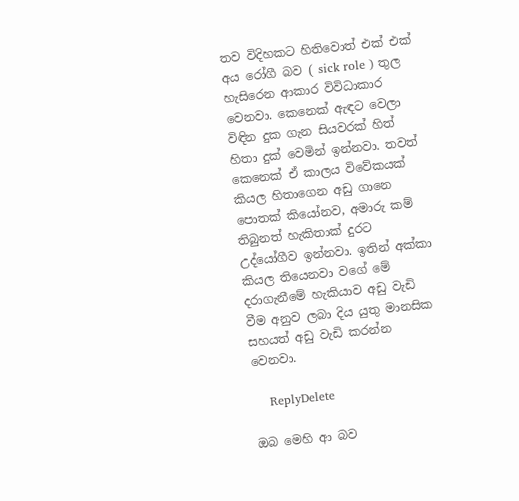තව විදිහකට හිතිවොත් එක් එක් අය රෝගී බව ( sick role ) තුල හැසිරෙන ආකාර විවිධාකාර වෙනවා. කෙනෙක් ඇඳට වෙලා විඳින දුක ගැන සියවරක් හිත් හිතා දුක් වෙමින් ඉන්නවා. තවත් කෙනෙක් ඒ කාලය විවේකයක් කියල හිතාගෙන අඩු ගානෙ පොතක් කියෝනව, අමාරු කම් තිබුනත් හැකිතාක් දුරට උද්යෝගීව ඉන්නවා. ඉතින් අක්කා කියල තියෙනවා වගේ මේ දරාගැනීමේ හැකියාව අඩු වැඩි වීම අනුව ලබා දිය යුතු මානසික සහයත් අඩු වැඩි කරන්න වෙනවා.

    ReplyDelete

ඔබ මෙහි ආ බව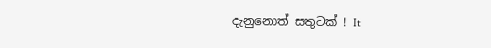දැනුනොත් සතුටක් ! It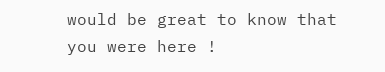would be great to know that you were here !